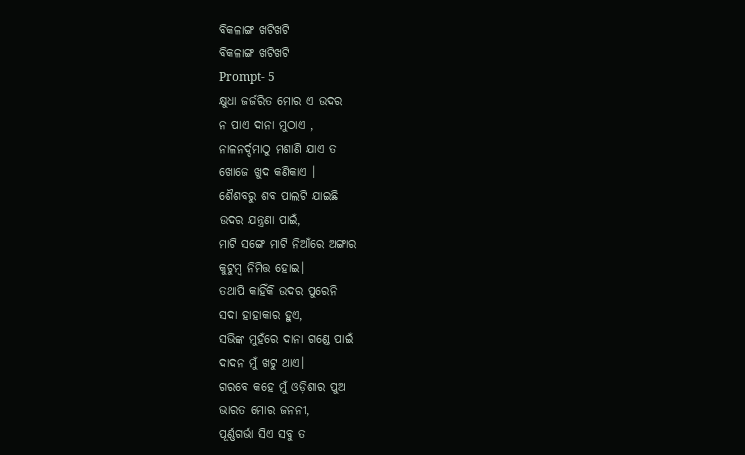ବିକଳାଙ୍ଗ ଖଟିଖଟି
ବିକଳାଙ୍ଗ ଖଟିଖଟି
Prompt- 5
କ୍ଷୁଧା ଜର୍ଜରିତ ମୋର ଏ ଉଦର
ନ ପାଏ ଦାନା ମୁଠାଏ ,
ନାଳନର୍ଦ୍ଦମାଠୁ ମଶାଣି ଯାଏ ତ
ଖୋଜେ ଖୁଦ କଣିକାଏ ।
ଶୈଶବରୁ ଶବ ପାଲଟି ଯାଇଛି
ଉଦର ଯନ୍ତ୍ରଣା ପାଇଁ,
ମାଟି ସଙ୍ଗେ ମାଟି ନିଆଁରେ ଅଙ୍ଗାର
କୁଟୁମ୍ବ ନିମିତ୍ତ ହୋଇ।
ତଥାପି କାହିଁକି ଉଦର ପୁରେନି
ସଦା ହାହାକାର ହୁଏ,
ସଭିଙ୍କ ମୁହଁରେ ଦାନା ଗଣ୍ଡେ ପାଇଁ
ଦାଦନ ମୁଁ ଖଟୁ ଥାଏ।
ଗରବେ କହେ ମୁଁ ଓଡ଼ିଶାର ପୁଅ
ଭାରତ ମୋର ଜନନୀ,
ପୂର୍ଣ୍ଣଗର୍ଭା ସିଏ ସବୁ ତ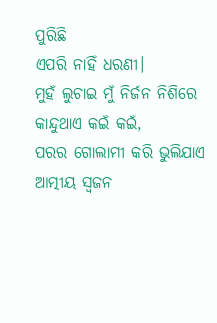ପୁରିଛି
ଏପରି ନାହିଁ ଧରଣୀ।
ମୁହଁ ଲୁଚାଇ ମୁଁ ନିର୍ଜନ ନିଶିରେ
କାନ୍ଦୁଥାଏ କଇଁ କଇଁ,
ପରର ଗୋଲାମୀ କରି ଭୁଲିଯାଏ
ଆତ୍ମୀୟ ସ୍ଵଜନ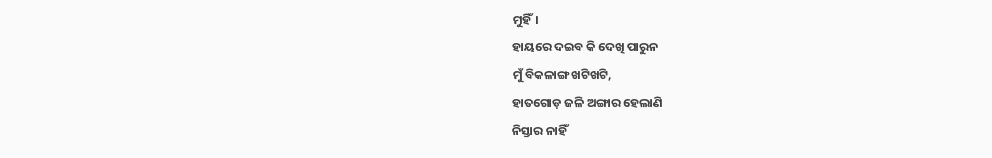ମୁହିଁ।
ହାୟରେ ଦଇବ କି ଦେଖି ପାରୁନ
ମୁଁ ବିକଳାଙ୍ଗ ଖଟିଖଟି,
ହାତଗୋଡ଼ ଜଳି ଅଙ୍ଗାର ହେଲାଣି
ନିସ୍ତାର ନାହିଁ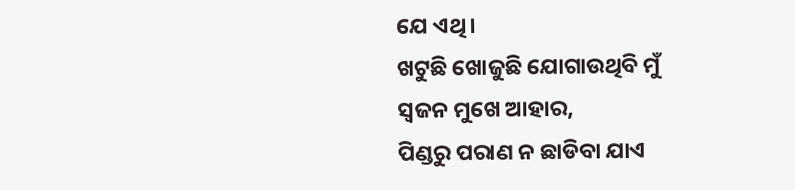ଯେ ଏଥି।
ଖଟୁଛି ଖୋଜୁଛି ଯୋଗାଉଥିବି ମୁଁ
ସ୍ଵଜନ ମୁଖେ ଆହାର,
ପିଣ୍ଡରୁ ପରାଣ ନ ଛାଡିବା ଯାଏ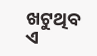ଖଟୁଥିବ ଏ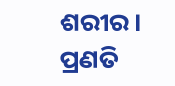ଶରୀର।
ପ୍ରଣତି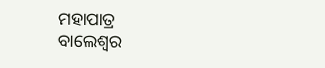ମହାପାତ୍ର
ବାଲେଶ୍ଵର